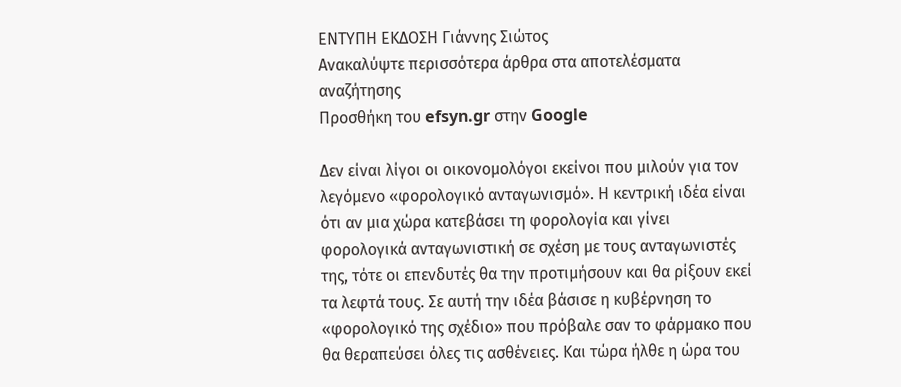ΕΝΤΥΠΗ ΕΚΔΟΣΗ Γιάννης Σιώτος
Ανακαλύψτε περισσότερα άρθρα στα αποτελέσματα αναζήτησης
Προσθήκη του efsyn.gr στην Google

Δεν είναι λίγοι οι οικονομολόγοι εκείνοι που μιλούν για τον λεγόμενο «φορολογικό ανταγωνισμό». Η κεντρική ιδέα είναι ότι αν μια χώρα κατεβάσει τη φορολογία και γίνει φορολογικά ανταγωνιστική σε σχέση με τους ανταγωνιστές της, τότε οι επενδυτές θα την προτιμήσουν και θα ρίξουν εκεί τα λεφτά τους. Σε αυτή την ιδέα βάσισε η κυβέρνηση το «φορολογικό της σχέδιο» που πρόβαλε σαν το φάρμακο που θα θεραπεύσει όλες τις ασθένειες. Και τώρα ήλθε η ώρα του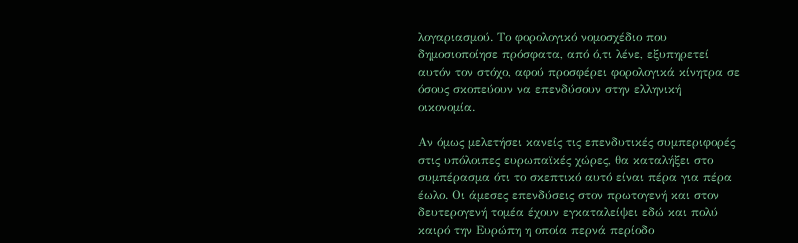λογαριασμού. Το φορολογικό νομοσχέδιο που δημοσιοποίησε πρόσφατα, από ό,τι λένε, εξυπηρετεί αυτόν τον στόχο, αφού προσφέρει φορολογικά κίνητρα σε όσους σκοπεύουν να επενδύσουν στην ελληνική οικονομία.

Αν όμως μελετήσει κανείς τις επενδυτικές συμπεριφορές στις υπόλοιπες ευρωπαϊκές χώρες, θα καταλήξει στο συμπέρασμα ότι το σκεπτικό αυτό είναι πέρα για πέρα έωλο. Οι άμεσες επενδύσεις στον πρωτογενή και στον δευτερογενή τομέα έχουν εγκαταλείψει εδώ και πολύ καιρό την Ευρώπη η οποία περνά περίοδο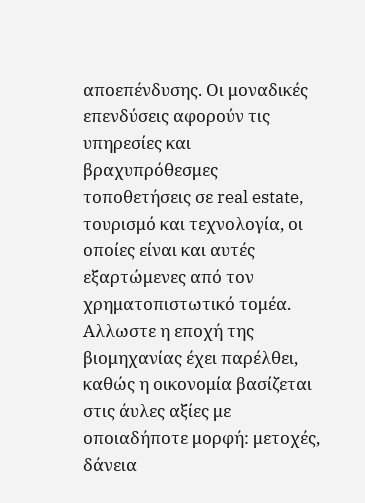αποεπένδυσης. Οι μοναδικές επενδύσεις αφορούν τις υπηρεσίες και βραχυπρόθεσμες τοποθετήσεις σε real estate, τουρισμό και τεχνολογία, οι οποίες είναι και αυτές εξαρτώμενες από τον χρηματοπιστωτικό τομέα. Αλλωστε η εποχή της βιομηχανίας έχει παρέλθει, καθώς η οικονομία βασίζεται στις άυλες αξίες με οποιαδήποτε μορφή: μετοχές, δάνεια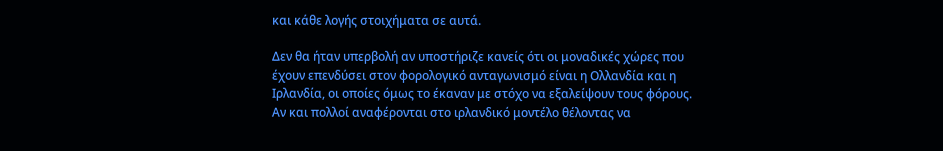και κάθε λογής στοιχήματα σε αυτά.

Δεν θα ήταν υπερβολή αν υποστήριζε κανείς ότι οι μοναδικές χώρες που έχουν επενδύσει στον φορολογικό ανταγωνισμό είναι η Ολλανδία και η Ιρλανδία, οι οποίες όμως το έκαναν με στόχο να εξαλείψουν τους φόρους. Αν και πολλοί αναφέρονται στο ιρλανδικό μοντέλο θέλοντας να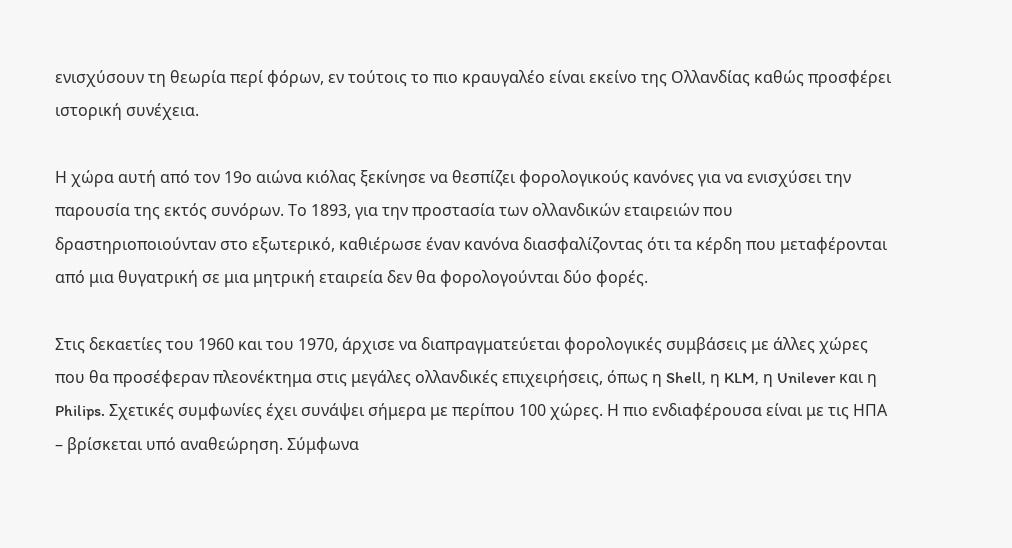ενισχύσουν τη θεωρία περί φόρων, εν τούτοις το πιο κραυγαλέο είναι εκείνο της Ολλανδίας καθώς προσφέρει ιστορική συνέχεια.

Η χώρα αυτή από τον 19ο αιώνα κιόλας ξεκίνησε να θεσπίζει φορολογικούς κανόνες για να ενισχύσει την παρουσία της εκτός συνόρων. Το 1893, για την προστασία των ολλανδικών εταιρειών που δραστηριοποιούνταν στο εξωτερικό, καθιέρωσε έναν κανόνα διασφαλίζοντας ότι τα κέρδη που μεταφέρονται από μια θυγατρική σε μια μητρική εταιρεία δεν θα φορολογούνται δύο φορές.

Στις δεκαετίες του 1960 και του 1970, άρχισε να διαπραγματεύεται φορολογικές συμβάσεις με άλλες χώρες που θα προσέφεραν πλεονέκτημα στις μεγάλες ολλανδικές επιχειρήσεις, όπως η Shell, η KLM, η Unilever και η Philips. Σχετικές συμφωνίες έχει συνάψει σήμερα με περίπου 100 χώρες. Η πιο ενδιαφέρουσα είναι με τις ΗΠΑ – βρίσκεται υπό αναθεώρηση. Σύμφωνα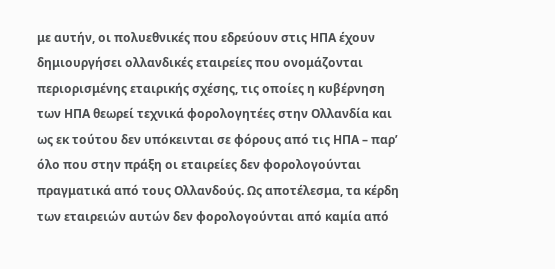με αυτήν, οι πολυεθνικές που εδρεύουν στις ΗΠΑ έχουν δημιουργήσει ολλανδικές εταιρείες που ονομάζονται περιορισμένης εταιρικής σχέσης, τις οποίες η κυβέρνηση των ΗΠΑ θεωρεί τεχνικά φορολογητέες στην Ολλανδία και ως εκ τούτου δεν υπόκεινται σε φόρους από τις ΗΠΑ – παρ’ όλο που στην πράξη οι εταιρείες δεν φορολογούνται πραγματικά από τους Ολλανδούς. Ως αποτέλεσμα, τα κέρδη των εταιρειών αυτών δεν φορολογούνται από καμία από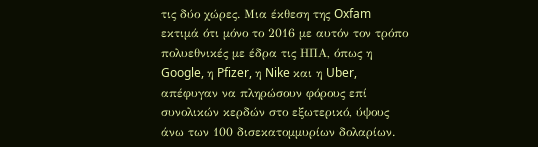τις δύο χώρες. Μια έκθεση της Oxfam εκτιμά ότι μόνο το 2016 με αυτόν τον τρόπο πολυεθνικές με έδρα τις ΗΠΑ, όπως η Google, η Pfizer, η Nike και η Uber, απέφυγαν να πληρώσουν φόρους επί συνολικών κερδών στο εξωτερικό, ύψους άνω των 100 δισεκατομμυρίων δολαρίων.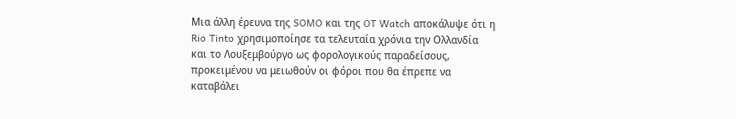Μια άλλη έρευνα της SOMO και της OT Watch αποκάλυψε ότι η Rio Tinto χρησιμοποίησε τα τελευταία χρόνια την Ολλανδία και το Λουξεμβούργο ως φορολογικούς παραδείσους, προκειμένου να μειωθούν οι φόροι που θα έπρεπε να καταβάλει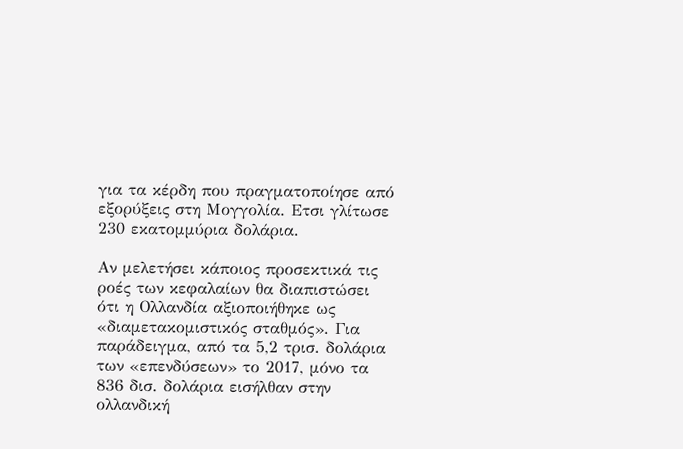για τα κέρδη που πραγματοποίησε από εξορύξεις στη Μογγολία. Ετσι γλίτωσε 230 εκατομμύρια δολάρια.

Αν μελετήσει κάποιος προσεκτικά τις ροές των κεφαλαίων θα διαπιστώσει ότι η Ολλανδία αξιοποιήθηκε ως «διαμετακομιστικός σταθμός». Για παράδειγμα, από τα 5,2 τρισ. δολάρια των «επενδύσεων» το 2017, μόνο τα 836 δισ. δολάρια εισήλθαν στην ολλανδική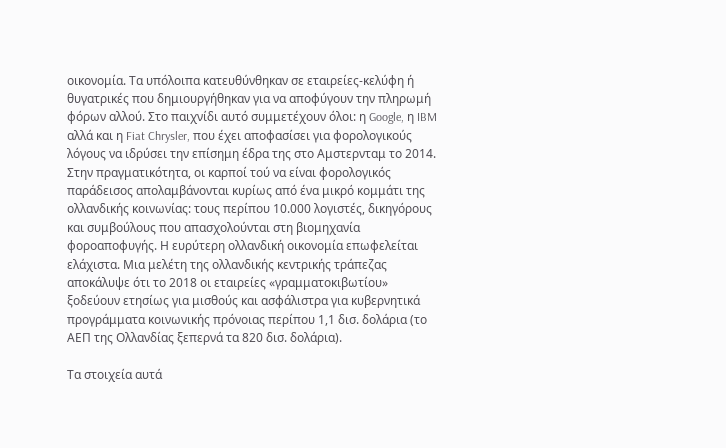οικονομία. Τα υπόλοιπα κατευθύνθηκαν σε εταιρείες-κελύφη ή θυγατρικές που δημιουργήθηκαν για να αποφύγουν την πληρωμή φόρων αλλού. Στο παιχνίδι αυτό συμμετέχουν όλοι: η Google, η IBM αλλά και η Fiat Chrysler, που έχει αποφασίσει για φορολογικούς λόγους να ιδρύσει την επίσημη έδρα της στο Αμστερνταμ το 2014. Στην πραγματικότητα, οι καρποί τού να είναι φορολογικός παράδεισος απολαμβάνονται κυρίως από ένα μικρό κομμάτι της ολλανδικής κοινωνίας: τους περίπου 10.000 λογιστές, δικηγόρους και συμβούλους που απασχολούνται στη βιομηχανία φοροαποφυγής. Η ευρύτερη ολλανδική οικονομία επωφελείται ελάχιστα. Μια μελέτη της ολλανδικής κεντρικής τράπεζας αποκάλυψε ότι το 2018 οι εταιρείες «γραμματοκιβωτίου» ξοδεύουν ετησίως για μισθούς και ασφάλιστρα για κυβερνητικά προγράμματα κοινωνικής πρόνοιας περίπου 1,1 δισ. δολάρια (το ΑΕΠ της Ολλανδίας ξεπερνά τα 820 δισ. δολάρια).

Τα στοιχεία αυτά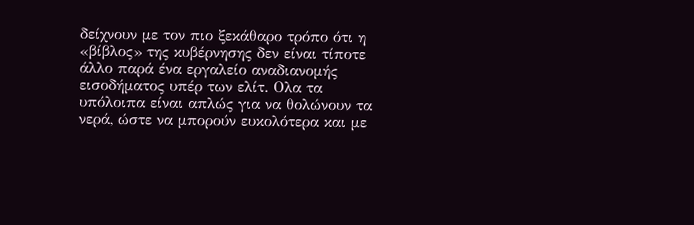δείχνουν με τον πιο ξεκάθαρο τρόπο ότι η «βίβλος» της κυβέρνησης δεν είναι τίποτε άλλο παρά ένα εργαλείο αναδιανομής εισοδήματος υπέρ των ελίτ. Ολα τα υπόλοιπα είναι απλώς για να θολώνουν τα νερά, ώστε να μπορούν ευκολότερα και με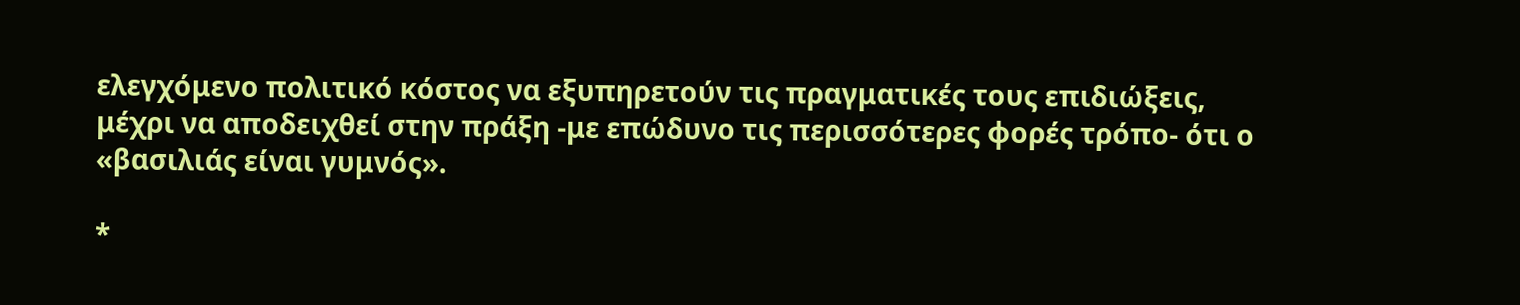ελεγχόμενο πολιτικό κόστος να εξυπηρετούν τις πραγματικές τους επιδιώξεις, μέχρι να αποδειχθεί στην πράξη -με επώδυνο τις περισσότερες φορές τρόπο- ότι ο «βασιλιάς είναι γυμνός».

*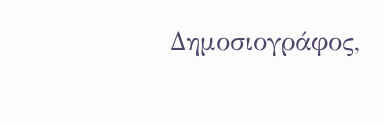Δημοσιογράφος,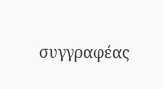συγγραφέας